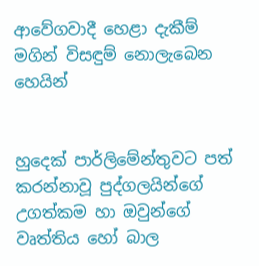ආවේගවාදී හෙළා දැකීම් මගින් විසඳුම් නොලැබෙන හෙයින්


හුදෙක් පාර්ලිමේන්තුවට පත් කරන්නාවූ පුද්ගලයින්ගේ උගත්කම හා ඔවුන්ගේ වෘත්තිය හෝ බාල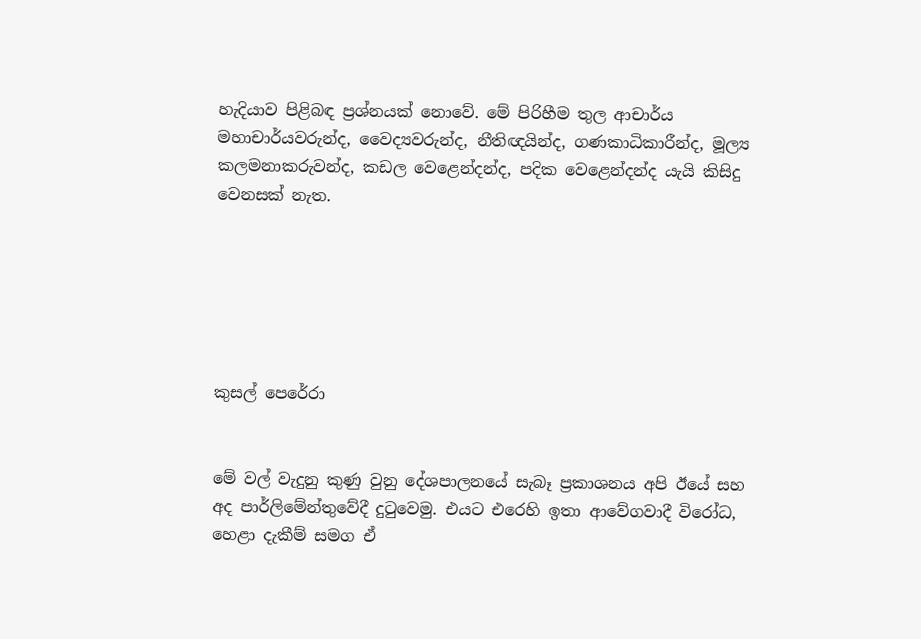හැදියාව පිළිබඳ ප්‍රශ්නයක් නොවේ. මේ පිරිහීම තුල ආචාර්ය මහාචාර්යවරුන්ද, වෛද්‍යවරුන්ද, නීතිඥයින්ද, ගණකාධිකාරීන්ද, මූල්‍ය කලමනාකරුවන්ද, කඩල වෙළෙන්දන්ද, පදික වෙළෙන්දන්ද යැයි කිසිදු වෙනසක් නැත.






කුසල් පෙරේරා


මේ වල් වැදුනු කුණු වුනු දේශපාලනයේ සැබෑ ප්‍රකාශනය අපි ඊයේ සහ අද පාර්ලිමේන්තුවේදී දුටුවෙමු. එයට එරෙහි ඉතා ආවේගවාදී විරෝධ, හෙළා දැකීම් සමග ඒ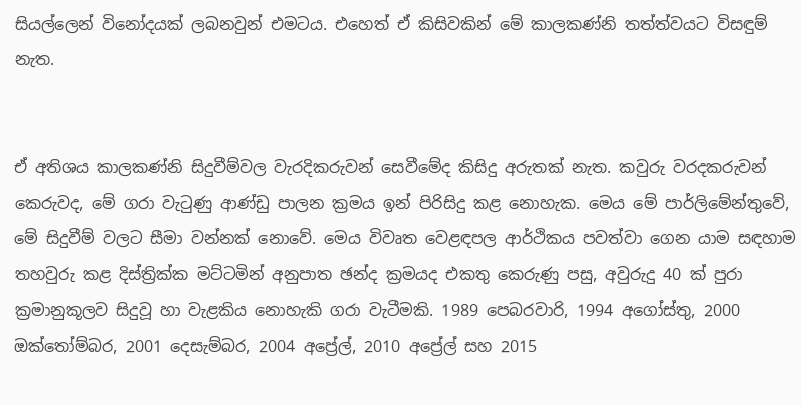සියල්ලෙන් විනෝදයක් ලබනවුන් එමටය. එහෙත් ඒ කිසිවකින් මේ කාලකණ්නි තත්ත්වයට විසඳුම් නැත.


ඒ අතිශය කාලකණ්නි සිදුවීම්වල වැරදිකරුවන් සෙවීමේද කිසිදු අරුතක් නැත. කවුරු වරදකරුවන් කෙරුවද, මේ ගරා වැටුණු ආණ්ඩු පාලන ක්‍රමය ඉන් පිරිසිදු කළ නොහැක. මෙය මේ පාර්ලිමේන්තුවේ, මේ සිදුවීම් වලට සීමා වන්නක් නොවේ. මෙය විවෘත වෙළඳපල ආර්ථිකය පවත්වා ගෙන යාම සඳහාම තහවුරු කළ දිස්ත්‍රික්ක මට්ටමින් අනුපාත ඡන්ද ක්‍රමයද එකතු කෙරුණු පසු, අවුරුදු 40 ක් පුරා ක්‍රමානුකූලව සිදුවූ හා වැළකිය නොහැකි ගරා වැටීමකි. 1989 පෙබරවාරි, 1994 අගෝස්තු, 2000 ඔක්තෝම්බර, 2001 දෙසැම්බර, 2004 අප්‍රේල්, 2010 අප්‍රේල් සහ 2015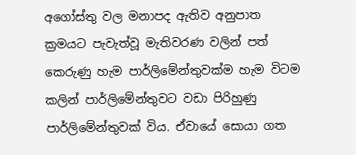අගෝස්තු වල මනාපද ඇතිව අනුපාත ක්‍රමයට පැවැත්වූ මැතිවරණ වලින් පත් කෙරුණු හැම පාර්ලිමේන්තුවක්ම හැම විටම කලින් පාර්ලිමේන්තුවට වඩා පිරිහුණු පාර්ලිමේන්තුවක් විය. ඒවායේ සොයා ගත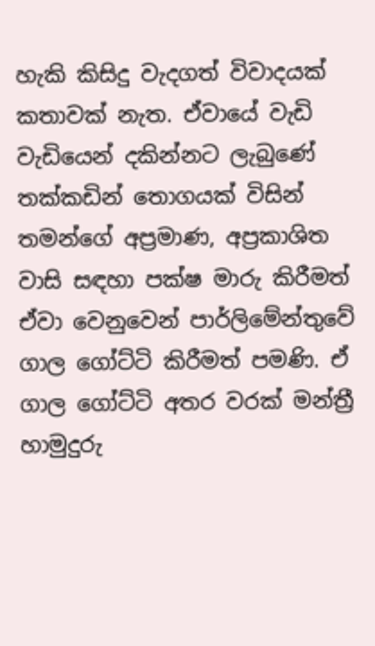හැකි කිසිදු වැදගත් විවාදයක් කතාවක් නැත. ඒවායේ වැඩි වැඩියෙන් දකින්නට ලැබුණේ තක්කඩින් තොගයක් විසින් තමන්ගේ අප්‍රමාණ, අප්‍රකාශිත වාසි සඳහා පක්ෂ මාරු කිරීමත් ඒවා වෙනුවෙන් පාර්ලිමේන්තුවේ ගාල ගෝට්ටි කිරීමත් පමණි. ඒ ගාල ගෝට්ටි අතර වරක් මන්ත්‍රී හාමුදුරු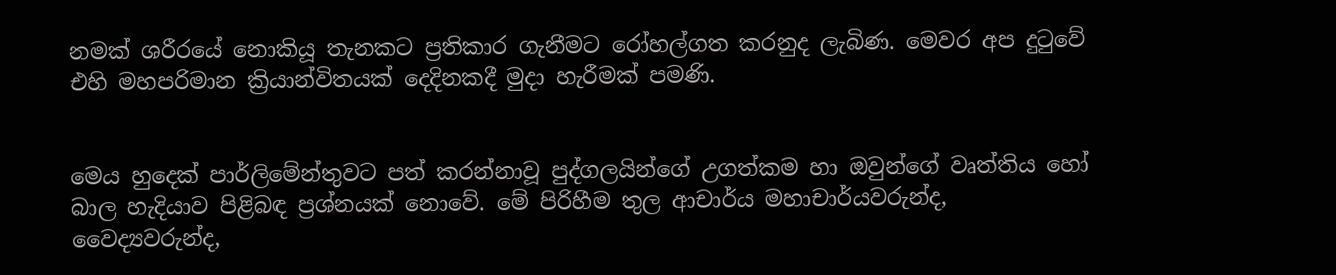නමක් ශරීරයේ නොකියූ තැනකට ප්‍රතිකාර ගැනීමට රෝහල්ගත කරනුද ලැබිණ. මෙවර අප දුටුවේ එහි මහපරිමාන ක්‍රියාන්විතයක් දෙදිනකදී මුදා හැරීමක් පමණි.


මෙය හුදෙක් පාර්ලිමේන්තුවට පත් කරන්නාවූ පුද්ගලයින්ගේ උගත්කම හා ඔවුන්ගේ වෘත්තිය හෝ බාල හැදියාව පිළිබඳ ප්‍රශ්නයක් නොවේ. මේ පිරිහීම තුල ආචාර්ය මහාචාර්යවරුන්ද, වෛද්‍යවරුන්ද,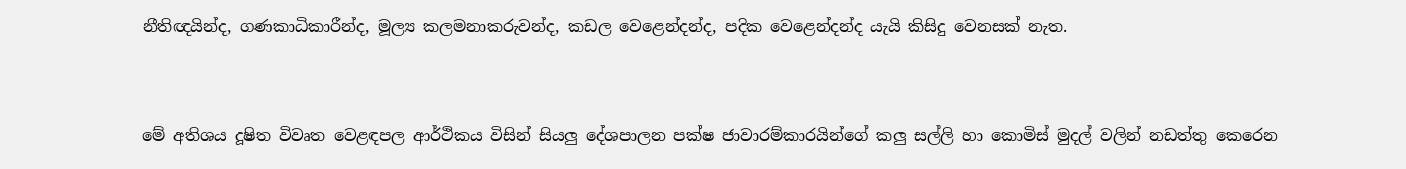නීතිඥයින්ද, ගණකාධිකාරීන්ද, මූල්‍ය කලමනාකරුවන්ද, කඩල වෙළෙන්දන්ද, පදික වෙළෙන්දන්ද යැයි කිසිදු වෙනසක් නැත.


මේ අතිශය දූෂිත විවෘත වෙළඳපල ආර්ථිකය විසින් සියලු දේශපාලන පක්ෂ ජාවාරම්කාරයින්ගේ කලු සල්ලි හා කොමිස් මුදල් වලින් නඩත්තු කෙරෙන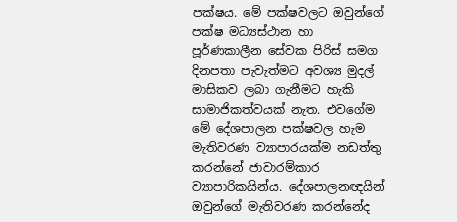පක්ෂය. මේ පක්ෂවලට ඔවුන්ගේ පක්ෂ මධ්‍යස්ථාන හා පූර්ණකාලීන සේවක පිරිස් සමග දිනපතා පැවැත්මට අවශ්‍ය මුදල් මාසිකව ලබා ගැනීමට හැකි සාමාජිකත්වයක් නැත. එවගේම මේ දේශපාලන පක්ෂවල හැම මැතිවරණ ව්‍යාපාරයක්ම නඩත්තු කරන්නේ ජාවාරම්කාර ව්‍යාපාරිකයින්ය. දේශපාලනඥයින් ඔවුන්ගේ මැතිවරණ කරන්නේද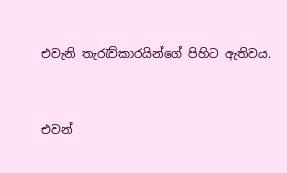එවැනි තැරැව්කාරයින්ගේ පිහිට ඇතිවය.


එවන්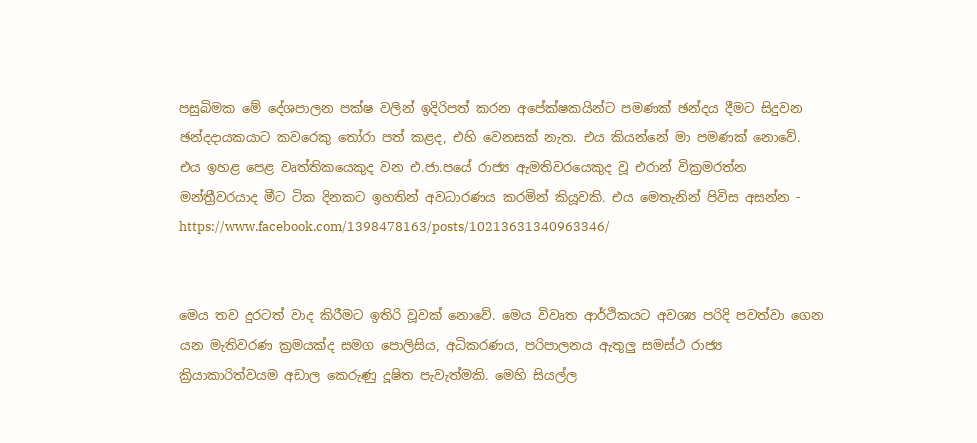පසුබිමක මේ දේශපාලන පක්ෂ වලින් ඉදිරිපත් කරන අපේක්ෂකයින්ට පමණක් ඡන්දය දීමට සිදුවන ඡන්දදායකයාට කවරෙකු තෝරා පත් කළද, එහි වෙනසක් නැත. එය කියන්නේ මා පමණක් නොවේ. එය ඉහළ පෙළ වෘත්තිකයෙකුද වන එ.ජා.පයේ රාජ්‍ය ඇමතිවරයෙකුද වූ එරාන් වික්‍රමරත්න මන්ත්‍රීවරයාද මීට ටික දිනකට ඉහතින් අවධාරණය කරමින් කියූවකි. එය මෙතැනින් පිවිස අසන්න - https://www.facebook.com/1398478163/posts/10213631340963346/


මෙය තව දුරටත් වාද කිරීමට ඉතිරි වූවක් නොවේ. මෙය විවෘත ආර්ථිකයට අවශ්‍ය පරිදි පවත්වා ගෙන යන මැතිවරණ ක්‍රමයක්ද සමග පොලිසිය, අධිකරණය, පරිපාලනය ඇතුලු සමස්ථ රාජ්‍ය ක්‍රියාකාරිත්වයම අඩාල කෙරුණු දූෂිත පැවැත්මකි. මෙහි සියල්ල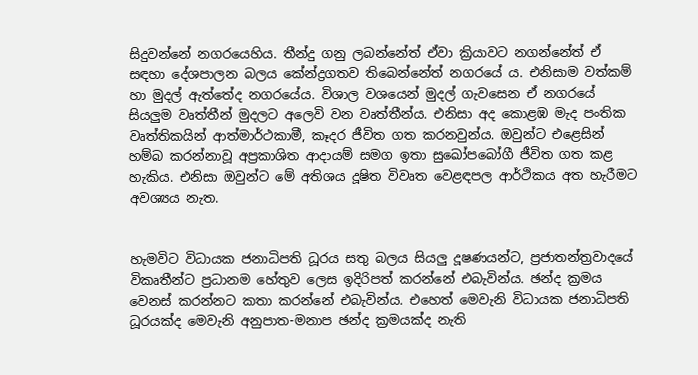සිදුවන්නේ නගරයෙහිය. තීන්දු ගනු ලබන්නේත් ඒවා ක්‍රියාවට නගන්නේත් ඒ සඳහා දේශපාලන බලය කේන්ද්‍රගතව තිබෙන්නේත් නගරයේ ය. එනිසාම වත්කම් හා මුදල් ඇත්තේද නගරයේය. විශාල වශයෙන් මුදල් ගැවසෙන ඒ නගරයේ සියලුම වෘත්තීන් මුදලට අලෙවි වන වෘත්තීන්ය. එනිසා අද කොළඹ මැද පංතික වෘත්තිකයින් ආත්මාර්ථකාමී, කෑදර ජීවිත ගත කරනවුන්ය. ඔවුන්ට එළෙසින් හම්බ කරන්නාවූ අප්‍රකාශිත ආදායම් සමග ඉතා සුඛෝපබෝගී ජීවිත ගත කළ හැකිය. එනිසා ඔවුන්ට මේ අතිශය දූෂිත විවෘත වෙළඳපල ආර්ථිකය අත හැරීමට අවශ්‍යය නැත.


හැමවිට විධායක ජනාධිපති ධූරය සතු බලය සියලු දූෂණයන්ට, ප්‍රජාතන්ත්‍රවාදයේ විකෘතීන්ට ප්‍රධානම හේතුව ලෙස ඉදිරිපත් කරන්නේ එබැවින්ය. ඡන්ද ක්‍රමය වෙනස් කරන්නට කතා කරන්නේ එබැවින්ය. එහෙත් මෙවැනි විධායක ජනාධිපති ධූරයක්ද මෙවැනි අනුපාත-මනාප ඡන්ද ක්‍රමයක්ද නැති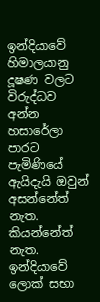ඉන්දියාවේ හිමාලයානු දූෂණ වලට විරුද්ධව අන්න හසාරේලා පාරට පැමිණියේ ඇයිදැයි ඔවුන් අසන්නේත් නැත. කියන්නේත් නැත. ඉන්දියාවේ ලොක් සභා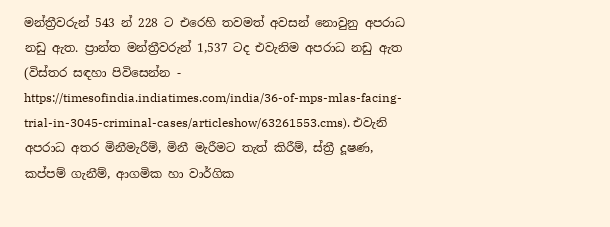මන්ත්‍රීවරුන් 543 න් 228 ට එරෙහි තවමත් අවසන් නොවුනු අපරාධ නඩු ඇත. ප්‍රාන්ත මන්ත්‍රීවරුන් 1,537 ටද එවැනිම අපරාධ නඩු ඇත (විස්තර සඳහා පිවිසෙන්න - https://timesofindia.indiatimes.com/india/36-of-mps-mlas-facing-trial-in-3045-criminal-cases/articleshow/63261553.cms). එවැනි අපරාධ අතර මිනීමැරීම්, මිනී මැරීමට තැත් කිරීම්, ස්ත්‍රී දූෂණ, කප්පම් ගැනීම්, ආගමික හා වාර්ගික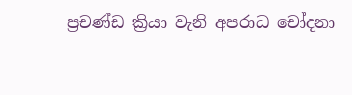ප්‍රචණ්ඩ ක්‍රියා වැනි අපරාධ චෝදනා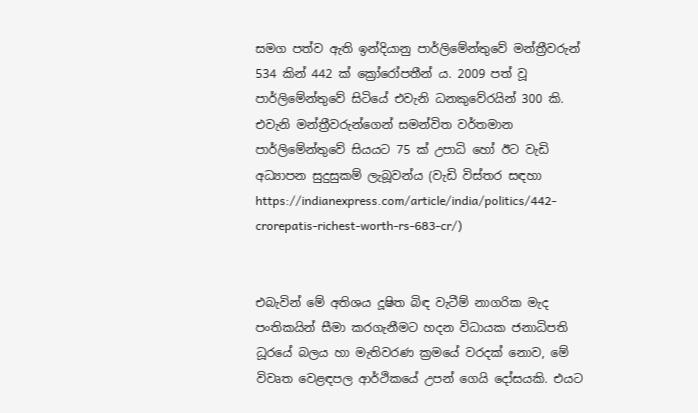සමග පත්ව ඇති ඉන්දියානු පාර්ලිමේන්තුවේ මන්ත්‍රීවරුන් 534 කින් 442 ක් ක්‍රෝරෝපතීන් ය. 2009 පත් වූ පාර්ලිමේන්තුවේ සිටියේ එවැනි ධනකුවේරයින් 300 කි. එවැනි මන්ත්‍රීවරුන්ගෙන් සමන්විත වර්තමාන පාර්ලිමේන්තුවේ සියයට 75 ක් උපාධි හෝ ඊට වැඩි අධ්‍යාපන සුදුසුකම් ලැබූවන්ය (වැඩි විස්තර සඳහා https://indianexpress.com/article/india/politics/442-crorepatis-richest-worth-rs-683-cr/)


එබැවින් මේ අතිශය දූෂිත බිඳ වැටීම් නාගරික මැද පංතිකයින් සීමා කරගැනීමට හදන විධායක ජනාධිපති ධූරයේ බලය හා මැතිවරණ ක්‍රමයේ වරදක් නොව, මේ විවෘත වෙළඳපල ආර්ථිකයේ උපන් ගෙයි දෝසයකි. එයට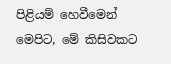පිළියම් හෙවීමෙන් මෙපිට, මේ කිසිවකට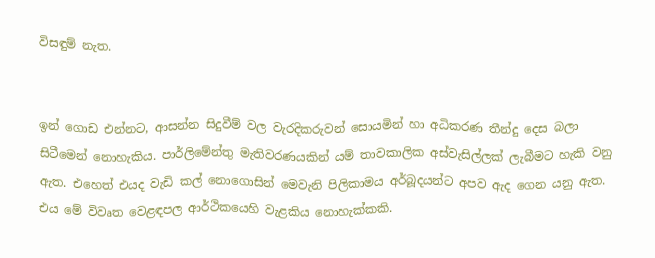විසඳුම් නැත.


ඉන් ගොඩ එන්නට, ආසන්න සිදුවීම් වල වැරදිකරුවන් සොයමින් හා අධිකරණ තීන්දු දෙස බලා සිටීමෙන් නොහැකිය. පාර්ලිමේන්තු මැතිවරණයකින් යම් තාවකාලික අස්වැසිල්ලක් ලැබීමට හැකි වනු ඇත. එහෙත් එයද වැඩි කල් නොගොසින් මෙවැනි පිලිකාමය අර්බූදයන්ට අපව ඇද ගෙන යනු ඇත. එය මේ විවෘත වෙළඳපල ආර්ථිකයෙහි වැළකිය නොහැක්කකි.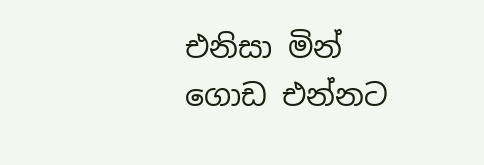එනිසා මින් ගොඩ එන්නට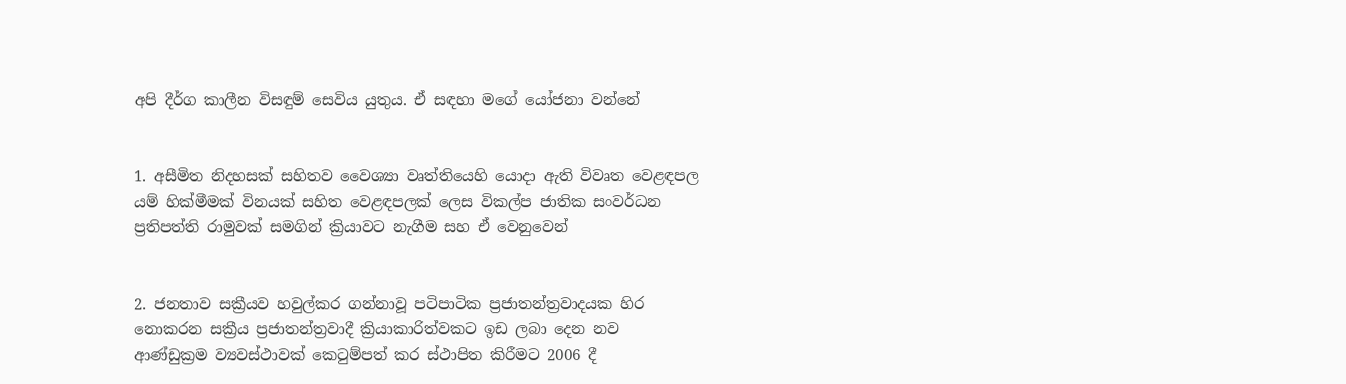අපි දීර්ග කාලීන විසඳුම් සෙවිය යුතුය. ඒ සඳහා මගේ යෝජනා වන්නේ


1. අසීමිත නිදහසක් සහිතව වෛශ්‍යා වෘත්තියෙහි යොදා ඇති විවෘත වෙළඳපල යම් හික්මීමක් විනයක් සහිත වෙළඳපලක් ලෙස විකල්ප ජාතික සංවර්ධන ප්‍රතිපත්ති රාමුවක් සමගින් ක්‍රියාවට නැගීම සහ ඒ වෙනුවෙන්


2. ජනතාව සක්‍රීයව හවුල්කර ගන්නාවූ පටිපාටික ප්‍රජාතන්ත්‍රවාදයක හිර නොකරන සක්‍රීය ප්‍රජාතන්ත්‍රවාදී ක්‍රියාකාරිත්වකට ඉඩ ලබා දෙන නව ආණ්ඩුක්‍රම ව්‍යවස්ථාවක් කෙටුම්පත් කර ස්ථාපිත කිරීමට 2006 දී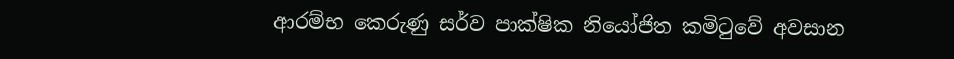ආරම්භ කෙරුණු සර්ව පාක්ෂික නියෝජිත කමිටුවේ අවසාන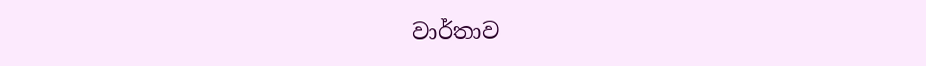වාර්තාව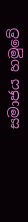සමාජය හමුවේ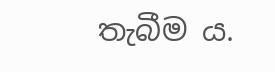තැබීම ය.